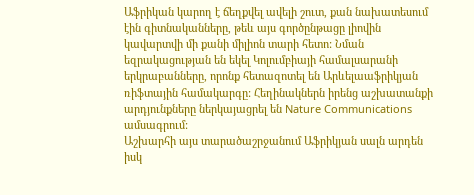Աֆրիկան կարող է ճեղքվել ավելի շուտ, քան նախատեսում էին գիտնականները, թեև այս գործընթացը լիովին կավարտվի մի քանի միլիոն տարի հետո: Նման եզրակացության են եկել Կոլումբիայի համալսարանի երկրաբանները, որոնք հետազոտել են Արևելաաֆրիկյան ռիֆտային համակարգը: Հեղինակներն իրենց աշխատանքի արդյունքները ներկայացրել են Nature Communications ամսագրում:
Աշխարհի այս տարածաշրջանում Աֆրիկյան սալն արդեն իսկ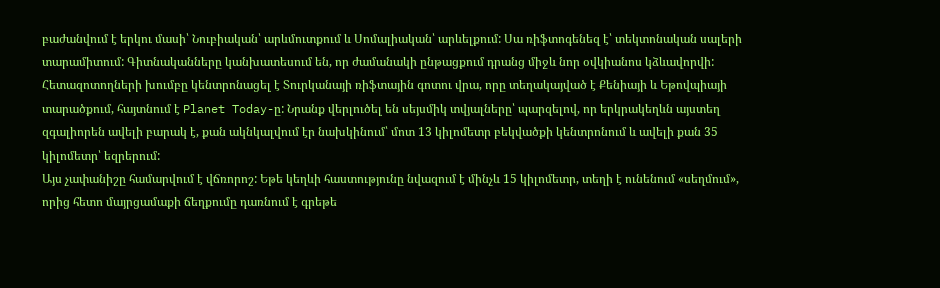բաժանվում է երկու մասի՝ Նուբիական՝ արևմուտքում և Սոմալիական՝ արևելքում: Սա ռիֆտոգենեզ է՝ տեկտոնական սալերի տարամիտում: Գիտնականները կանխատեսում են, որ ժամանակի ընթացքում դրանց միջև նոր օվկիանոս կձևավորվի:
Հետազոտողների խումբը կենտրոնացել է Տուրկանայի ռիֆտային գոտու վրա, որը տեղակայված է Քենիայի և Եթովպիայի տարածքում, հայտնում է Planet Today-ը: Նրանք վերլուծել են սեյսմիկ տվյալները՝ պարզելով, որ երկրակեղևն այստեղ զգալիորեն ավելի բարակ է, քան ակնկալվում էր նախկինում՝ մոտ 13 կիլոմետր բեկվածքի կենտրոնում և ավելի քան 35 կիլոմետր՝ եզրերում:
Այս չափանիշը համարվում է վճռորոշ: Եթե կեղևի հաստությունը նվազում է մինչև 15 կիլոմետր, տեղի է ունենում «սեղմում», որից հետո մայրցամաքի ճեղքումը դառնում է գրեթե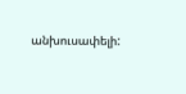անխուսափելի: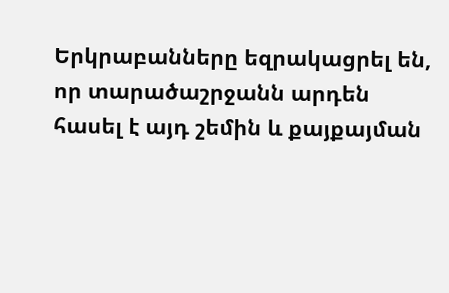Երկրաբանները եզրակացրել են, որ տարածաշրջանն արդեն հասել է այդ շեմին և քայքայման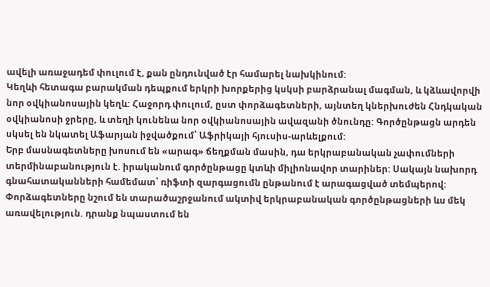ավելի առաջադեմ փուլում է, քան ընդունված էր համարել նախկինում:
Կեղևի հետագա բարակման դեպքում երկրի խորքերից կսկսի բարձրանալ մագման, և կձևավորվի նոր օվկիանոսային կեղև: Հաջորդ փուլում, ըստ փորձագետների, այնտեղ կներխուժեն Հնդկական օվկիանոսի ջրերը, և տեղի կունենա նոր օվկիանոսային ավազանի ծնունդը: Գործընթացն արդեն սկսել են նկատել Աֆարյան իջվածքում՝ Աֆրիկայի հյուսիս-արևելքում:
Երբ մասնագետները խոսում են «արագ» ճեղքման մասին, դա երկրաբանական չափումների տերմինաբանություն է. իրականում գործընթացը կտևի միլիոնավոր տարիներ: Սակայն նախորդ գնահատականների համեմատ՝ ռիֆտի զարգացումն ընթանում է արագացված տեմպերով:
Փորձագետները նշում են տարածաշրջանում ակտիվ երկրաբանական գործընթացների ևս մեկ առավելություն. դրանք նպաստում են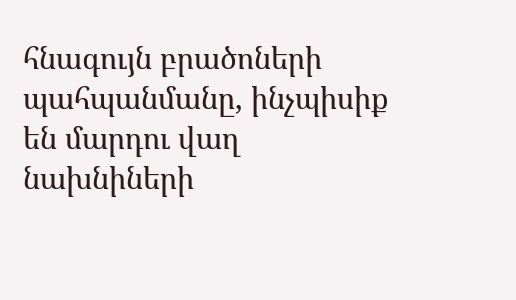հնագույն բրածոների պահպանմանը, ինչպիսիք են մարդու վաղ նախնիների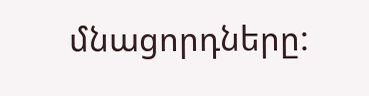մնացորդները: